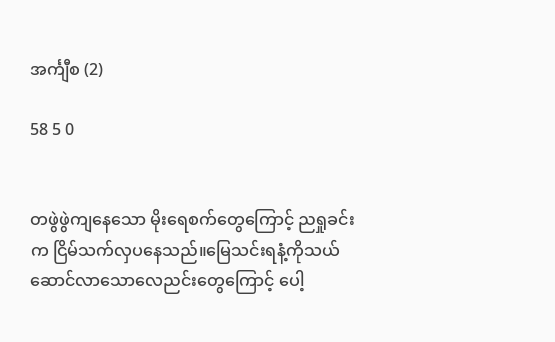အင်္ကျီစ (2)

58 5 0


တဖွဲဖွဲကျနေသော မိုးရေစက်တွေကြောင့် ညရှုခင်းက ငြိမ်သက်လှပနေသည်။မြေသင်းရနံ့ကိုသယ်ဆောင်လာသောလေညင်းတွေကြောင့် ပေါ့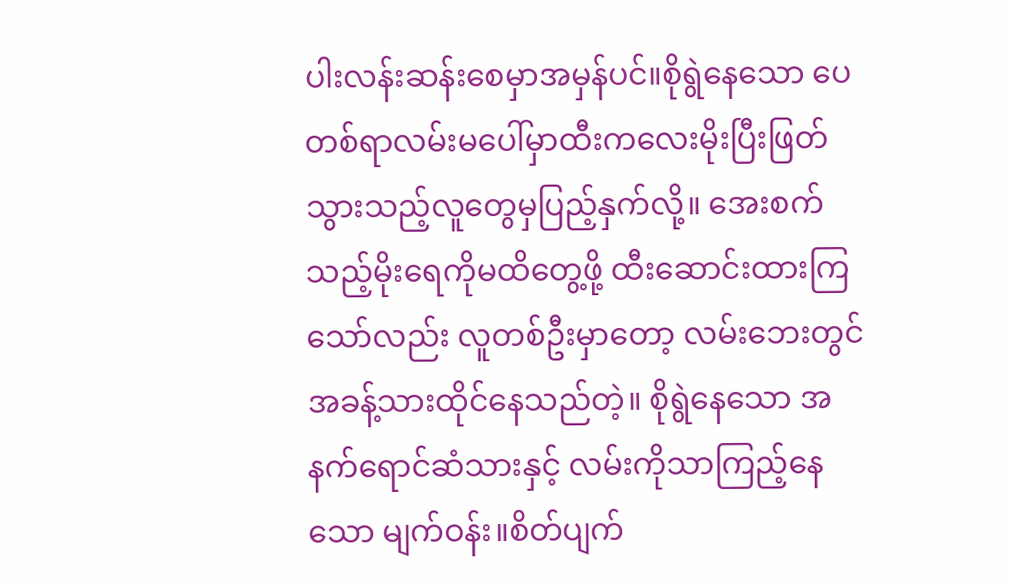ပါးလန်းဆန်းစေမှာအမှန်ပင်။စိုရွဲနေသော ပေတစ်ရာလမ်းမပေါ်မှာထီးကလေးမိုးပြီးဖြတ်သွားသည့်လူတွေမှပြည့်နှက်လို့။ အေးစက်သည့်မိုးရေကိုမထိတွေ့ဖို့ ထီးဆောင်းထားကြသော်လည်း လူတစ်ဦးမှာတော့ လမ်းဘေးတွင်အခန့်သားထိုင်နေသည်တဲ့။ စိုရွဲနေသော အနက်ရောင်ဆံသားနှင့် လမ်းကိုသာကြည့်နေသော မျက်ဝန်း။စိတ်ပျက်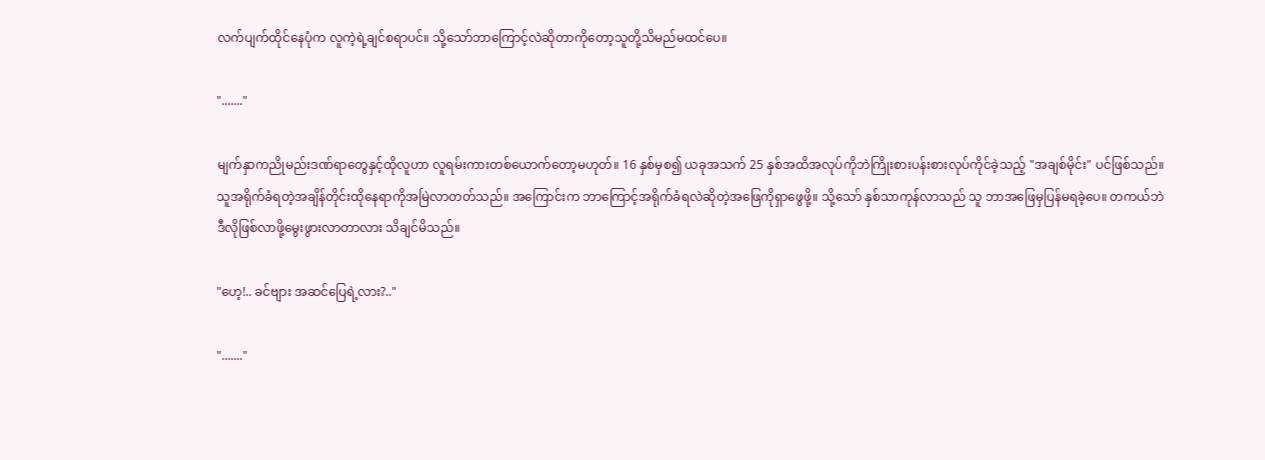လက်ပျက်ထိုင်နေပုံက လူကဲ့ရဲ့ချင်စရာပင်။ သို့သော်ဘာကြောင့်လဲဆိုတာကိုတော့သူတို့သိမည်မထင်ပေ။

"......."

မျက်နှာကညိုမည်းဒဏ်ရာတွေနှင့်ထိုလူဟာ လူရမ်းကားတစ်ယောက်တော့မဟုတ်။ 16 နှစ်မှစ၍ ယခုအသက် 25 နှစ်အထိအလုပ်ကိုဘဲကြိုးစားပန်းစားလုပ်ကိုင်ခဲ့သည့် "အချစ်မိုင်း" ပင်ဖြစ်သည်။
သူအရိုက်ခံရတဲ့အချိန်တိုင်းထိုနေရာကိုအမြဲလာတတ်သည်။ အကြောင်းက ဘာကြောင့်အရိုက်ခံရလဲဆိုတဲ့အဖြေကိုရှာဖွေဖို့။ သို့သော် နှစ်သာကုန်လာသည် သူ ဘာအဖြေမှပြန်မရခဲ့ပေ။ တကယ်ဘဲ ဒီလိုဖြစ်လာဖို့မွေးဖွားလာတာလား သိချင်မိသည်။

"ဟေ့!.. ခင်ဗျား အဆင်ပြေရဲ့လား?.."

"......."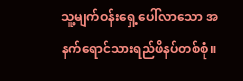သူ့မျက်ဝန်းရှေ့ပေါ်လာသော အနက်ရောင်သားရည်ဖိနပ်တစ်စုံ။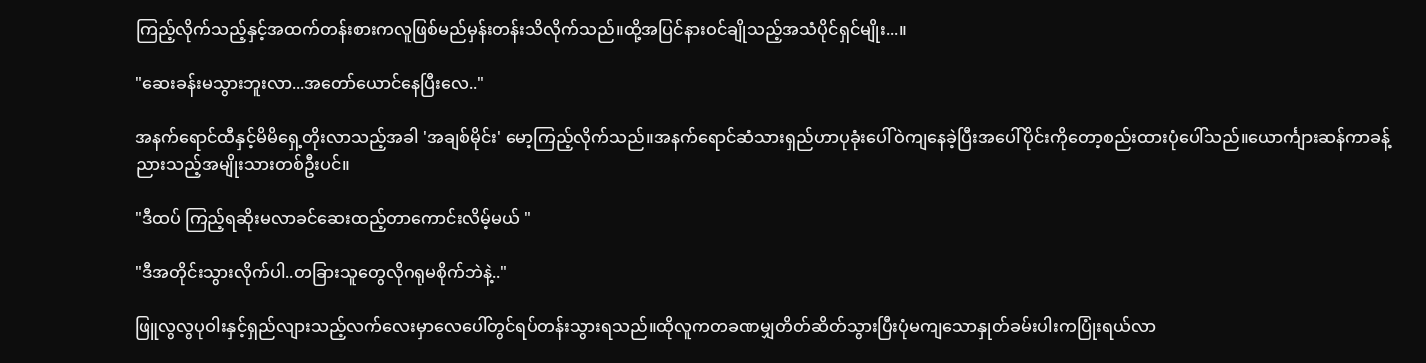ကြည့်လိုက်သည့်နှင့်အထက်တန်းစားကလူဖြစ်မည်မှန်းတန်းသိလိုက်သည်။ထို့အပြင်နားဝင်ချိုသည့်အသံပိုင်ရှင်မျိုး...။

"ဆေးခန်းမသွားဘူးလာ...အတော်ယောင်နေပြီးလေ.."

အနက်ရောင်ထီနှင့်မိမိရှေ့တိုးလာသည့်အခါ 'အချစ်မိုင်း' မော့ကြည့်လိုက်သည်။အနက်ရောင်ဆံသားရှည်ဟာပုခုံးပေါ်ဝဲကျနေခဲ့ပြီးအပေါ်ပိုင်းကိုတော့စည်းထားပုံပေါ်သည်။ယောင်္ကျားဆန်ကာခန့်ညားသည့်အမျိုးသားတစ်ဦးပင်။

"ဒီထပ် ကြည့်ရဆိုးမလာခင်ဆေးထည့်တာကောင်းလိမ့်မယ် "

"ဒီအတိုင်းသွားလိုက်ပါ..တခြားသူတွေလိုဂရုမစိုက်ဘဲနဲ့.."

ဖြူလွလွပုဝါးနှင့်ရှည်လျားသည့်လက်လေးမှာလေပေါ်တွင်ရပ်တန်းသွားရသည်။ထိုလူကတခဏမျှတိတ်ဆိတ်သွားပြီးပုံမကျသောနှုတ်ခမ်းပါးကပြုံးရယ်လာ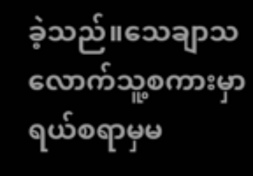ခဲ့သည်။သေချာသလောက်သူ့စကားမှာရယ်စရာမှမ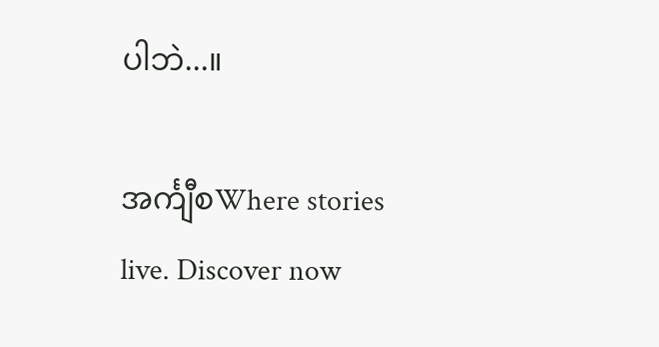ပါဘဲ...။

အင်္ကျီစWhere stories live. Discover now